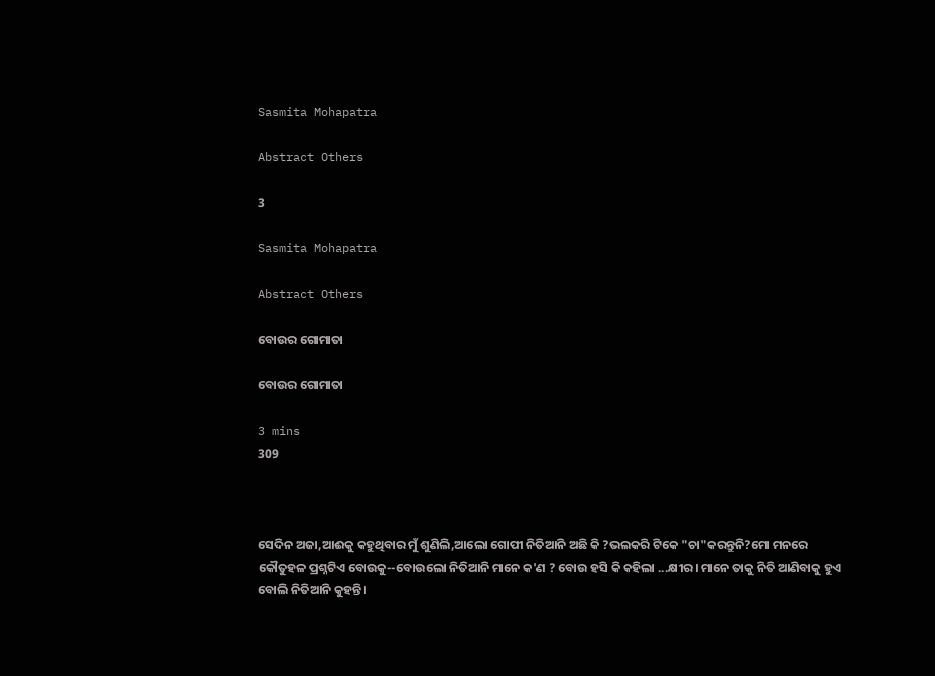Sasmita Mohapatra

Abstract Others

3

Sasmita Mohapatra

Abstract Others

ବୋଉର ଗୋମାତା

ବୋଉର ଗୋମାତା

3 mins
309



ସେଦିନ ଅଜା,ଆଈକୁ କହୁଥିବାର ମୁଁ ଶୁଣିଲି,ଆଲୋ ଗୋପୀ ନିତିଆନି ଅଛି କି ?ଭଲକରି ଟିକେ "ଚା"କରନ୍ତୁନି?ମୋ ମନରେ କୌତୁହଳ ପ୍ରଶ୍ନଟିଏ ବୋଉକୁ--ବୋଉଲୋ ନିତିଆନି ମାନେ କ'ଣ ? ବୋଉ ହସି କି କହିଲା ...କ୍ଷୀର। ମାନେ ତାକୁ ନିତି ଆଣିବାକୁ ହୁଏ ବୋଲି ନିତିଆନି କୁହନ୍ତି।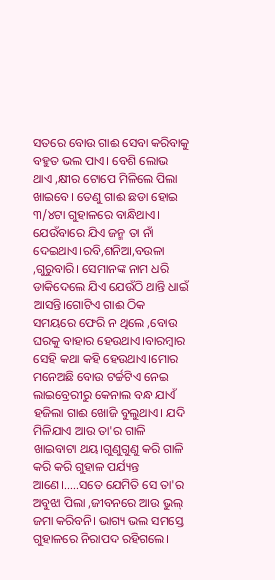ସତରେ ବୋଉ ଗାଈ ସେବା କରିବାକୁ ବହୁତ ଭଲ ପାଏ। ବେଶି ଲୋଭ ଥାଏ ,କ୍ଷୀର ଟୋପେ ମିଳିଲେ ପିଲା ଖାଇବେ। ତେଣୁ ଗାଈ ଛଡା ହୋଇ ୩/୪ଟା ଗୁହାଳରେ ବାନ୍ଧିଥାଏ। ଯେଉଁବାରେ ଯିଏ ଜନ୍ମ ତା ନାଁ ଦେଇଥାଏ।ରବି,ଶନିଆ,ବଉଳା ,ଗୁରୁବାରି। ସେମାନଙ୍କ ନାମ ଧରି ଡାକିଦେଲେ ଯିଏ ଯେଉଁଠି ଥାନ୍ତି ଧାଇଁ ଆସନ୍ତି।ଗୋଟିଏ ଗାଈ ଠିକ ସମୟରେ ଫେରି ନ ଥିଲେ ,ବୋଉ ଘରକୁ ବାହାର ହେଉଥାଏ।ବାରମ୍ବାର ସେହି କଥା କହି ହେଉଥାଏ।ମୋର ମନେଅଛି ବୋଉ ଟର୍ଚ୍ଚଟିଏ ନେଇ ଲାଇବ୍ରେରୀରୁ କେନାଲ ବନ୍ଧ ଯାଏଁ ହଜିଲା ଗାଈ ଖୋଜି ବୁଲୁଥାଏ। ଯଦି ମିଳିଯାଏ ଆଉ ତା'ର ଗାଳି ଖାଇବାଟା ଥୟ।ଗୁଣୁଗୁଣୁ କରି ଗାଳି କରି କରି ଗୁହାଳ ପର୍ଯ୍ୟନ୍ତ ଆଣେ।.....ସତେ ଯେମିତି ସେ ତା'ର ଅବୁଝା ପିଲା ,ଜୀବନରେ ଆଉ ଭୁଲ୍ ଜମା କରିବନି। ଭାଗ୍ୟ ଭଲ ସମସ୍ତେ ଗୁହାଳରେ ନିରାପଦ ରହିଗଲେ।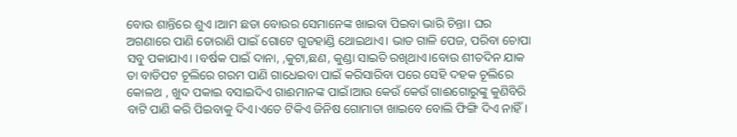ବୋଉ ଶାନ୍ତିରେ ଶୁଏ ।ଆମ ଛଡା ବୋଉର ସେମାନେଙ୍କ ଖାଇବା ପିଇବା ଭାରି ଚିନ୍ତା। ଘର ଅଗଣାରେ ପାଣି ତୋରାଣି ପାଇଁ ଗୋଟେ ଗୁଡହାଣ୍ଡି ଥୋଇଥାଏ। ଭାତ ଗାଳି ପେଜ, ପରିବା ଚୋପା ସବୁ ପକାଯାଏ। ।ବର୍ଷକ ପାଇଁ ଦାନା, ,କୁଟା,ଛଣ, କୁଣ୍ଡା ସାଇତି ରଖିଥାଏ।ବୋଉ ଶୀତଦିନ ଯାକ ତା ବାଡିପଟ ଚୂଲିରେ ଗରମ ପାଣି ଗାଧେଇବା ପାଇଁ କରିସାରିବା ପରେ ସେହି ଦହକ ଚୂଲିରେ କୋଳଥ , ଖୁଦ ପକାଇ ବସାଇଦିଏ ଗାଈମାନଙ୍କ ପାଇଁ।ଆଉ କେଉଁ କେଉଁ ଗାଈଗୋରୁଙ୍କୁ କୁଣିବିରି ବାଟି ପାଣି କରି ପିଇବାକୁ ଦିଏ।ଏତେ ଟିକିଏ ଜିନିଷ ଗୋମାତା ଖାଇବେ ବୋଲି ଫିଙ୍ଗି ଦିଏ ନାହିଁ।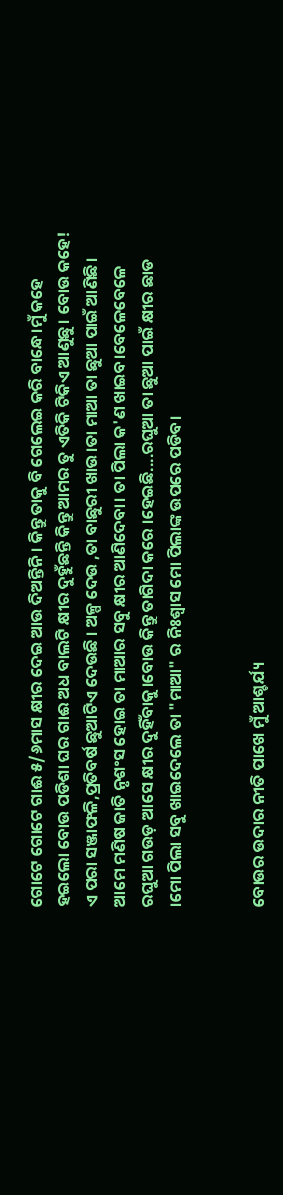ଗୋଟେ ଗୋଟେ ଗାଈ ୫/୬ମାସ କ୍ଷୀର ଦେଇ ଆଉ ଦିଅନ୍ତିନି। କିନ୍ତୁ ତାକୁ ବି ଗେଲେଇ କରି ବାନ୍ଧେ।ମୁଁ କହେ ହଇଲୋ ବୋଉ ପଡିଶା ଘର ଗାଈ ଅଧ ବାଲଟି କ୍ଷୀର ଦୁହୁଁଛନ୍ତି କିନ୍ତୁ ଆମର ତୁ ଏତିକି ଟିକିଏ ଆଣୁଛୁ। ବୋଉ କହେ! ଏ ପରା ସଞ୍ଜାଫଳି,ପ୍ରତିବର୍ଷ ଛୁଆଟିଏ ଦେଉଛି । ଅଳ୍ପ ଦେଉ ,ତା ବାଛୁରୀ ଖାଉ।ତା ମାଆ ତା ଛୁଆ ପାଇଁ ଆଣିଛି। ଆମେ ମଣିଷ ଜାତି ନୃଶଂସ ହୋଇ ତା ମାଆର ସବୁ କ୍ଷୀର ଆଣିଦେବା। ତା ପିଲା କ'ଣ ଖାଇବ।ବେଳେବେଳେ ରଘୁଆ ଗଉଡ଼ ଆସେ କ୍ଷୀର ଦୁହିଁବାକୁ।ବୋଉ କିନ୍ତୁ ତାଗିଦା କରେ ।ହେଇଛି....ରଘୁଆ ତା ଛୁଆ ପାଇଁ କ୍ଷୀର ଛାଡ ।ମୋ ପିଲା ସବୁ ଖାଇଦେଲେ ତା "ମାଆ" ର ନିଃଶ୍ବାସ ମୋ ପିଲାଙ୍କ ଉପରେ ପଡିବ।


ବୋଉର ଉଦାର ନୀତି ପାଖେ ମୁଁ ଆଶ୍ଚର୍ଯ୍ୟ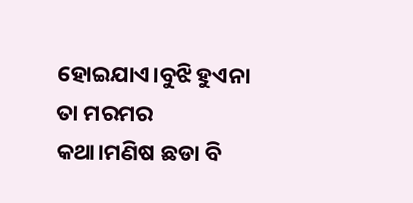ହୋଇଯାଏ।ବୁଝି ହୁଏନା ତା ମରମର କଥା।ମଣିଷ ଛଡା ବି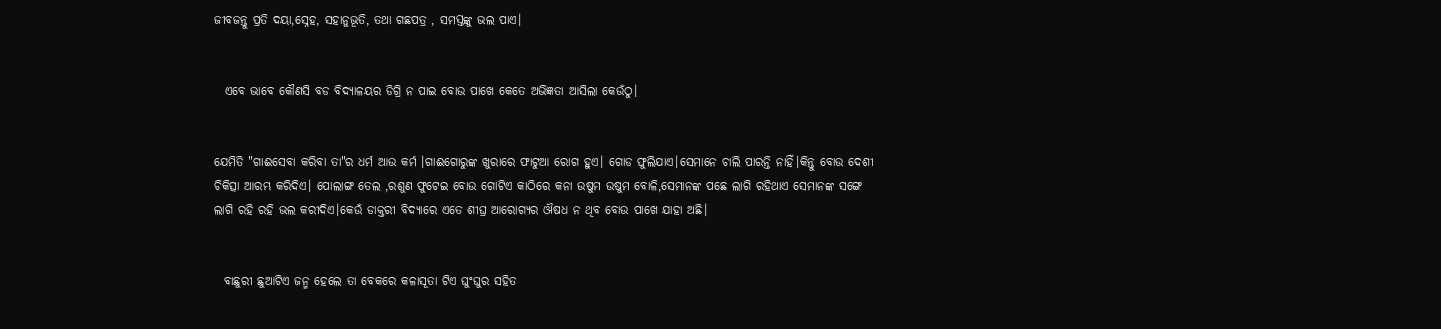ଜୀବଜନ୍ତୁ ପ୍ରତି ଦୟା,ସ୍ନେହ, ସହାନୁଭୂତି, ତଥା ଗଛପତ୍ର , ସମସ୍ତଙ୍କୁ ଭଲ ପାଏ।


  ଏବେ ଭାବେ କୌଣସି ବଡ ବିଦ୍ୟାଳୟର ଡିଗ୍ରି ନ ପାଇ ବୋଉ ପାଖେ କେତେ ଅଭିଜ୍ଞତା ଆସିଲା କେଉଁଠୁ।


ଯେମିତି "ଗାଈସେବା କରିବା ତା"ର ଧର୍ମ ଆଉ କର୍ମ ।ଗାଈଗୋରୁଙ୍କ ଖୁରାରେ ଫାଟୁଆ ରୋଗ ହୁଏ। ଗୋଡ ଫୁଲିଯାଏ।ସେମାନେ ଚାଲି ପାରନ୍ତି ନାହିଁ।କିନ୍ତୁ ବୋଉ ଦେଶୀ ଚିକିତ୍ସା ଆରମ୍ଭ କରିଦିଏ। ପୋଲାଙ୍ଗ ତେଲ ,ରଶୁଣ ଫୁଟେଇ ବୋଉ ଗୋଟିଏ କାଠିରେ କନା ଉଷୁମ ଉଷୁମ ବୋଳି,ସେମାନଙ୍କ ପଛେ ଲାଗି ରହିଥାଏ ସେମାନଙ୍କ ସଙ୍ଗେ ଲାଗି ରହି ରହି ଭଲ କରୀଦିଏ।କେଉଁ ଡାକ୍ତରୀ ବିଦ୍ୟାରେ ଏତେ ଶୀଘ୍ର ଆରୋଗ୍ୟର ଔଷଧ ନ ଥିବ ବୋଉ ପାଖେ ଯାହା ଅଛି।


  ବାଛୁରୀ ଛୁଆଟିଏ ଜନ୍ମ ହେଲେ ତା ବେକରେ କଳାସୂତା ଟିଏ ଘୁଂଘୁର ସହିତ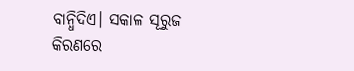ବାନ୍ଧିଦିଏ। ସକାଳ ସୂରୁଜ କିରଣରେ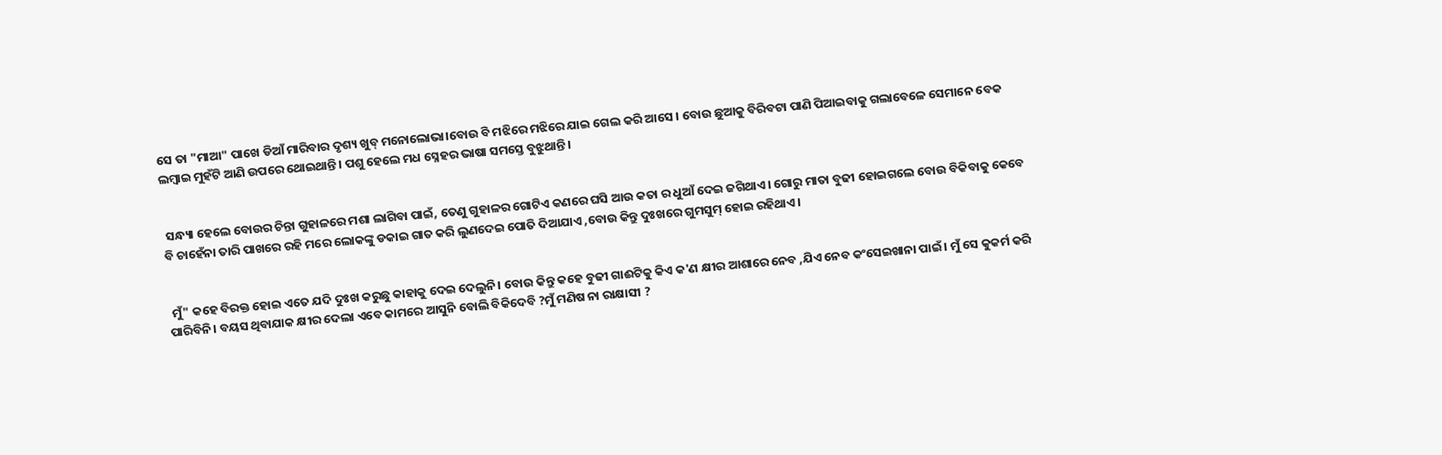ସେ ତା "ମାଆ" ପାଖେ ଡିଆଁ ମାରିବାର ଦୃଶ୍ୟ ଖୁବ୍ ମନୋଲୋଭା।ବୋଉ ବି ମଝିରେ ମଝିରେ ଯାଇ ଗେଲ କରି ଆସେ । ବୋଉ ଛୁଆକୁ ବିରିବଟା ପାଣି ପିଆଇବାକୁ ଗଲାବେଳେ ସେମାନେ ବେକ ଲମ୍ବାଇ ମୁହଁଟି ଆଣି ଉପରେ ଥୋଇଥାନ୍ତି। ପଶୁ ହେଲେ ମଧ ସ୍ନେହର ଭାଷା ସମସ୍ତେ ବୁଝୁଥାନ୍ତି।


 ସନ୍ଧ୍ୟା ହେଲେ ବୋଉର ଚିନ୍ତା ଗୁହାଳରେ ମଶା ଲାଗିବା ପାଇଁ, ତେଣୁ ଗୁହାଳର ଗୋଟିଏ କଣରେ ଘସି ଆଉ କତା ର ଧୁଆଁ ଦେଇ ଜଗିଥାଏ। ଗୋରୁ ମାତା ବୁଢୀ ହୋଇଗଲେ ବୋଉ ବିକିବାକୁ କେବେ ବି ଚାହେଁନା ତାରି ପାଖରେ ରହି ମରେ ଲୋକଙ୍କୁ ଡକାଇ ଗାତ କରି ଲୁଣଦେଇ ପୋତି ଦିଆଯାଏ ,ବୋଉ କିନ୍ତୁ ଦୁଃଖରେ ଗୁମସୁମ୍ ହୋଇ ରହିଥାଏ।


 ମୁଁ" କହେ ବିରକ୍ତ ହୋଇ ଏତେ ଯଦି ଦୁଃଖ କରୁଛୁ କାହାକୁ ଦେଇ ଦେଲୁନି। ବୋଉ କିନ୍ତୁ କହେ ବୁଢୀ ଗାଈଟିକୁ କିଏ କ'ଣ କ୍ଷୀର ଆଶାରେ ନେବ ,ଯିଏ ନେବ କଂସେଇଖାନା ପାଇଁ । ମୁଁ ସେ କୁକର୍ମ କରି ପାରିବିନି। ବୟସ ଥିବାଯାକ କ୍ଷୀର ଦେଲା ଏବେ କାମରେ ଆସୁନି ବୋଲି ବିକିଦେବି ?ମୁଁ ମଣିଷ ନା ରାକ୍ଷାସୀ ?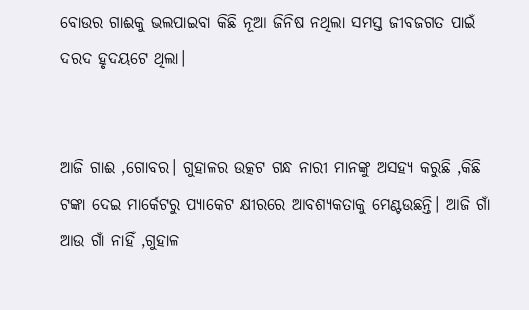ବୋଉର ଗାଈକୁ ଭଲପାଇବା କିଛି ନୂଆ ଜିନିଷ ନଥିଲା ସମସ୍ତ ଜୀବଜଗତ ପାଇଁ ଦରଦ ହୃଦୟଟେ ଥିଲା।


ଆଜି ଗାଈ ,ଗୋବର। ଗୁହାଳର ଉତ୍କଟ ଗନ୍ଧ ନାରୀ ମାନଙ୍କୁ ଅସହ୍ୟ କରୁଛି ,କିଛି ଟଙ୍କା ଦେଇ ମାର୍କେଟରୁ ପ୍ୟାକେଟ କ୍ଷୀରରେ ଆବଶ୍ୟକତାକୁ ମେଣ୍ଟଉଛନ୍ତି। ଆଜି ଗାଁ ଆଉ ଗାଁ ନାହିଁ ,ଗୁହାଳ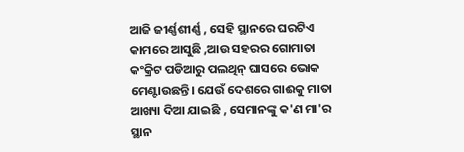ଆଜି ଜୀର୍ଣ୍ଣଶୀର୍ଣ୍ଣ , ସେହି ସ୍ଥାନରେ ଘରଟିଏ କାମରେ ଆସୁଛି ,ଆଉ ସହରର ଗୋମାତା କଂକ୍ରିଟ ପଡିଆରୁ ପଲଥିନ୍ ଘାସରେ ଭୋକ ମେଣ୍ଟାଉଛନ୍ତି। ଯେଉଁ ଦେଶରେ ଗାଈକୁ ମାତା ଆଖ୍ୟା ଦିଆ ଯାଇଛି , ସେମାନଙ୍କୁ କ'ଣ ମା'ର ସ୍ଥାନ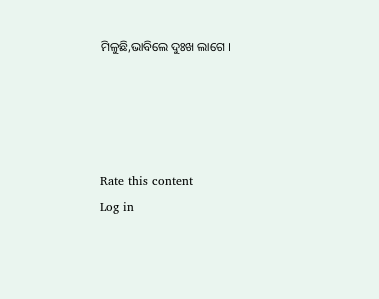ମିଳୁଛି,ଭାବିଲେ ଦୁଃଖ ଲାଗେ ।




Rate this content
Log in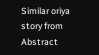Similar oriya story from Abstract